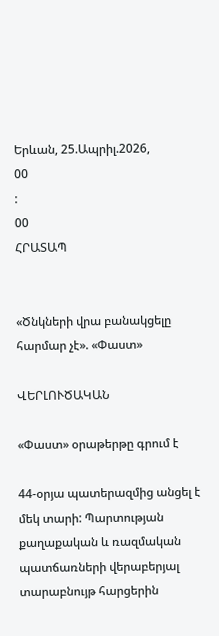Երևան, 25.Ապրիլ.2026,
00
:
00
ՀՐԱՏԱՊ


«Ծնկների վրա բանակցելը հարմար չէ». «Փաստ»

ՎԵՐԼՈՒԾԱԿԱՆ

«Փաստ» օրաթերթը գրում է

44-օրյա պատերազմից անցել է մեկ տարի: Պարտության քաղաքական և ռազմական պատճառների վերաբերյալ տարաբնույթ հարցերին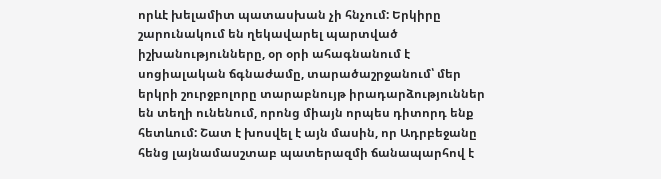որևէ խելամիտ պատասխան չի հնչում: Երկիրը շարունակում են ղեկավարել պարտված իշխանությունները, օր օրի ահագնանում է սոցիալական ճգնաժամը, տարածաշրջանում՝ մեր երկրի շուրջբոլորը տարաբնույթ իրադարձություններ են տեղի ունենում, որոնց միայն որպես դիտորդ ենք հետևում: Շատ է խոսվել է այն մասին, որ Ադրբեջանը հենց լայնամասշտաբ պատերազմի ճանապարհով է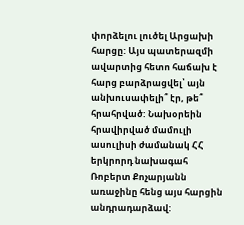փորձելու լուծել Արցախի հարցը: Այս պատերազմի ավարտից հետո հաճախ է հարց բարձրացվել՝ այն անխուսափելի՞ էր, թե՞ հրահրված: Նախօրեին հրավիրված մամուլի ասուլիսի ժամանակ ՀՀ երկրորդ նախագահ Ռոբերտ Քոչարյանն առաջինը հենց այս հարցին անդրադարձավ: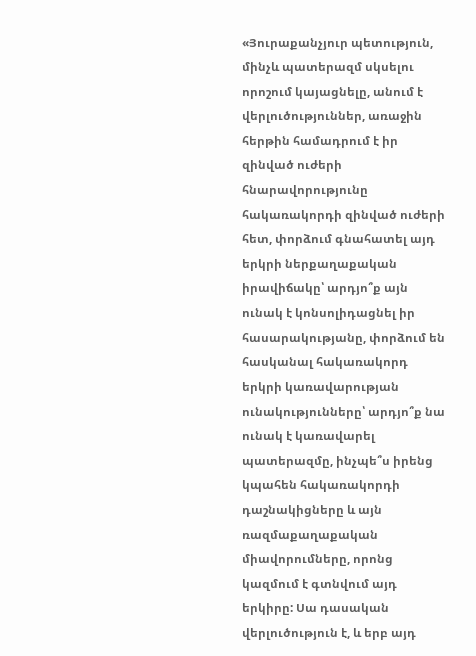«Յուրաքանչյուր պետություն, մինչև պատերազմ սկսելու որոշում կայացնելը, անում է վերլուծություններ, առաջին հերթին համադրում է իր զինված ուժերի հնարավորությունը հակառակորդի զինված ուժերի հետ, փորձում գնահատել այդ երկրի ներքաղաքական իրավիճակը՝ արդյո՞ք այն ունակ է կոնսոլիդացնել իր հասարակությանը, փորձում են հասկանալ հակառակորդ երկրի կառավարության ունակությունները՝ արդյո՞ք նա ունակ է կառավարել պատերազմը, ինչպե՞ս իրենց կպահեն հակառակորդի դաշնակիցները և այն ռազմաքաղաքական միավորումները, որոնց կազմում է գտնվում այդ երկիրը: Սա դասական վերլուծություն է, և երբ այդ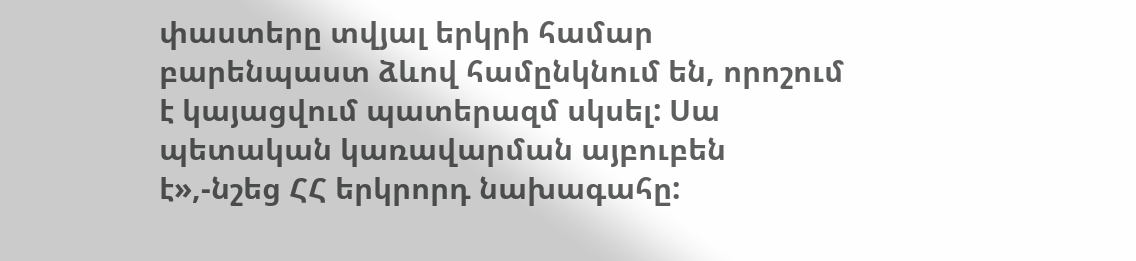փաստերը տվյալ երկրի համար բարենպաստ ձևով համընկնում են, որոշում է կայացվում պատերազմ սկսել: Սա պետական կառավարման այբուբեն է»,-նշեց ՀՀ երկրորդ նախագահը: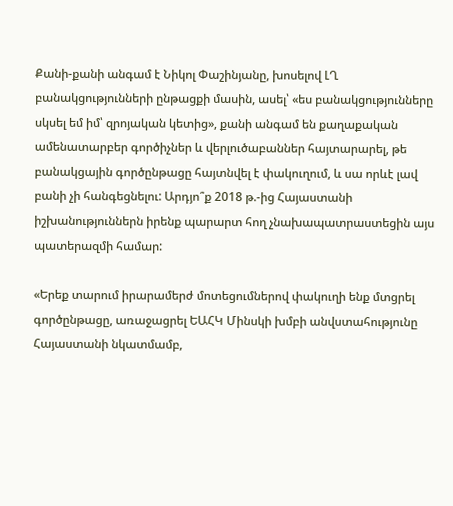Քանի-քանի անգամ է Նիկոլ Փաշինյանը, խոսելով ԼՂ բանակցությունների ընթացքի մասին, ասել՝ «ես բանակցությունները սկսել եմ իմ՝ զրոյական կետից», քանի անգամ են քաղաքական ամենատարբեր գործիչներ և վերլուծաբաններ հայտարարել, թե բանակցային գործընթացը հայտնվել է փակուղում, և սա որևէ լավ բանի չի հանգեցնելու: Արդյո՞ք 2018 թ.-ից Հայաստանի իշխանություններն իրենք պարարտ հող չնախապատրաստեցին այս պատերազմի համար:

«Երեք տարում իրարամերժ մոտեցումներով փակուղի ենք մտցրել գործընթացը, առաջացրել ԵԱՀԿ Մինսկի խմբի անվստահությունը Հայաստանի նկատմամբ,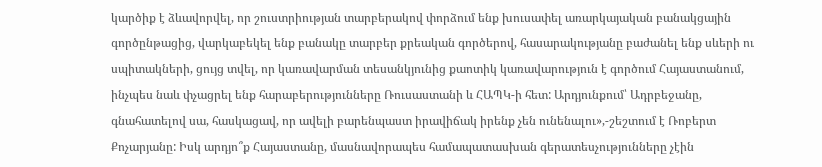կարծիք է ձևավորվել, որ շուստրիության տարբերակով փորձում ենք խուսափել առարկայական բանակցային գործընթացից, վարկաբեկել ենք բանակը տարբեր քրեական գործերով, հասարակությանը բաժանել ենք սևերի ու սպիտակների, ցույց տվել, որ կառավարման տեսանկյունից քաոտիկ կառավարություն է գործում Հայաստանում, ինչպես նաև փչացրել ենք հարաբերությունները Ռուսաստանի և ՀԱՊԿ-ի հետ: Արդյունքում՝ Ադրբեջանը, գնահատելով սա, հասկացավ, որ ավելի բարենպաստ իրավիճակ իրենք չեն ունենալու»,-շեշտում է Ռոբերտ Քոչարյանը: Իսկ արդյո՞ք Հայաստանը, մասնավորապես համապատասխան գերատեսչությունները չէին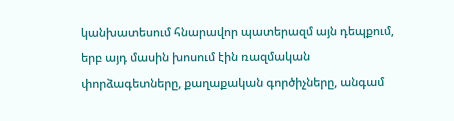կանխատեսում հնարավոր պատերազմ այն դեպքում, երբ այդ մասին խոսում էին ռազմական փորձագետները, քաղաքական գործիչները, անգամ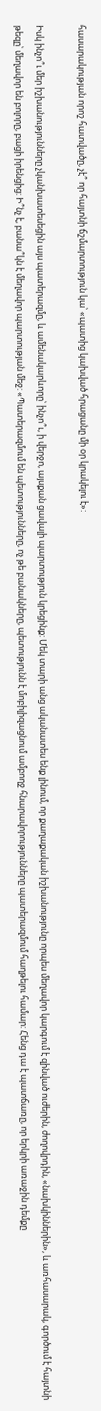հասարակության որոշ հատվածը, չէ՞ որ հայտնի ճշմարտություն կա՝ «պատից կախված հրացանը մի օր կրակելու է»:

Իսկ ինչո՞ւ մեր իշխանությունները չկանխատեսեցին այս պատերազմը, և ամենակարևորը՝ ինչո՞ւ, ի վերջո, այսքան ցավալի պարտություն կրեցինք: Մեկ տարի անց ականատես ենք լինում, որ քաղաքական իշխանությունը որպես մեղավոր կարգում է զինված ուժերին, ժողովրդին, «նախկիններին», և առհասարակ, գործում է հայտնի թեզը՝ մեղավոր են բոլորը, բացի իրենցից: Ի՞նչ է, բանա՞կն է մեղավոր պարտության մեջ: «Պատերազմում են պետությունները, ոչ թե բանակները, պետությունն է մոբիլիզացնում ամբողջ հնարավորությունները պատերազմում հաղթելու համար: Հենց դա է պատճառը, որ երկրի առաջին դեմքը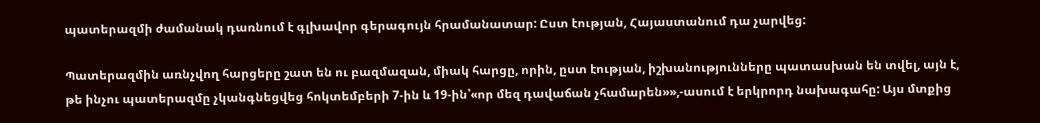պատերազմի ժամանակ դառնում է գլխավոր գերագույն հրամանատար: Ըստ էության, Հայաստանում դա չարվեց:

Պատերազմին առնչվող հարցերը շատ են ու բազմազան, միակ հարցը, որին, ըստ էության, իշխանությունները պատասխան են տվել, այն է, թե ինչու պատերազմը չկանգնեցվեց հոկտեմբերի 7-ին և 19-ին՝«որ մեզ դավաճան չհամարեն»»,-ասում է երկրորդ նախագահը: Այս մտքից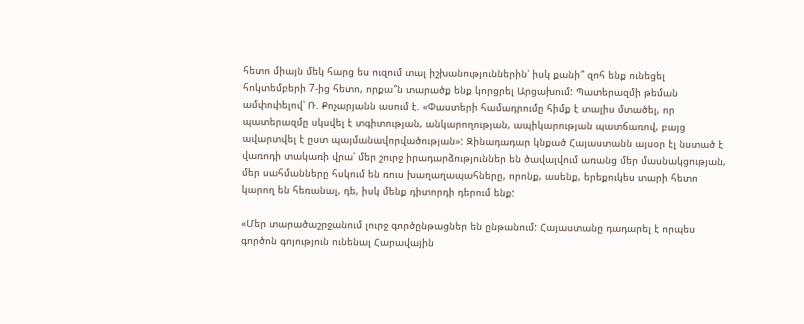հետո միայն մեկ հարց ես ուզում տալ իշխանություններին՝ իսկ քանի՞ զոհ ենք ունեցել հոկտեմբերի 7-ից հետո, որքա՞ն տարածք ենք կորցրել Արցախում: Պատերազմի թեման ամփոփելով՝ Ռ. Քոչարյանն ասում է. «Փաստերի համադրումը հիմք է տալիս մտածել, որ պատերազմը սկսվել է տգիտության, անկարողության, ապիկարության պատճառով, բայց ավարտվել է ըստ պայմանավորվածության»: Զինադադար կնքած Հայաստանն այսօր էլ նստած է վառոդի տակառի վրա՝ մեր շուրջ իրադարձություններ են ծավալվում առանց մեր մասնակցության, մեր սահմանները հսկում են ռուս խաղաղապահները, որոնք, ասենք, երեքուկես տարի հետո կարող են հեռանալ, դե, իսկ մենք դիտորդի դերում ենք:

«Մեր տարածաշրջանում լուրջ գործընթացներ են ընթանում: Հայաստանը դադարել է որպես գործոն գոյություն ունենալ Հարավային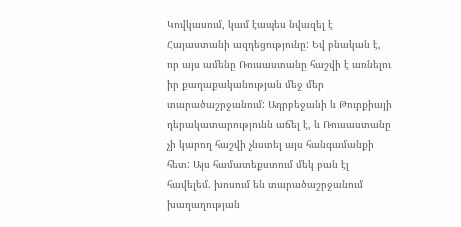Կովկասում, կամ էապես նվազել է Հայաստանի ազդեցությունը: Եվ բնական է, որ այս ամենը Ռուսաստանը հաշվի է առնելու իր քաղաքականության մեջ մեր տարածաշրջանում: Ադրբեջանի և Թուրքիայի դերակատարությունն աճել է, և Ռուսաստանը չի կարող հաշվի չնստել այս հանգամանքի հետ: Այս համատեքստում մեկ բան էլ հավելեմ. խոսում են տարածաշրջանում խաղաղության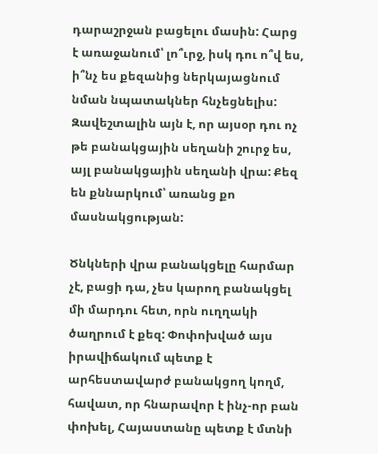դարաշրջան բացելու մասին: Հարց է առաջանում՝ լո՞ւրջ, իսկ դու ո՞վ ես, ի՞նչ ես քեզանից ներկայացնում նման նպատակներ հնչեցնելիս: Զավեշտալին այն է, որ այսօր դու ոչ թե բանակցային սեղանի շուրջ ես, այլ բանակցային սեղանի վրա: Քեզ են քննարկում՝ առանց քո մասնակցության:

Ծնկների վրա բանակցելը հարմար չէ, բացի դա, չես կարող բանակցել մի մարդու հետ, որն ուղղակի ծաղրում է քեզ: Փոփոխված այս իրավիճակում պետք է արհեստավարժ բանակցող կողմ, հավատ, որ հնարավոր է ինչ-որ բան փոխել, Հայաստանը պետք է մտնի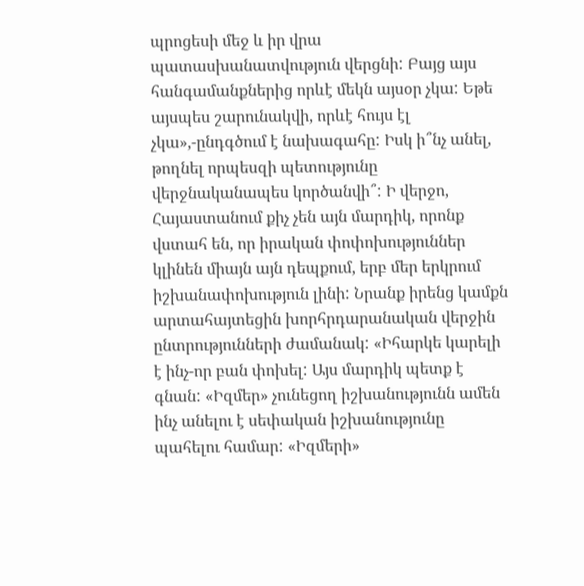պրոցեսի մեջ և իր վրա պատասխանատվություն վերցնի: Բայց այս հանգամանքներից որևէ մեկն այսօր չկա: Եթե այսպես շարունակվի, որևէ հույս էլ չկա»,-ընդգծում է նախագահը: Իսկ ի՞նչ անել, թողնել որպեսզի պետությունը վերջնականապես կործանվի՞: Ի վերջո, Հայաստանում քիչ չեն այն մարդիկ, որոնք վստահ են, որ իրական փոփոխություններ կլինեն միայն այն դեպքում, երբ մեր երկրում իշխանափոխություն լինի: Նրանք իրենց կամքն արտահայտեցին խորհրդարանական վերջին ընտրությունների ժամանակ: «Իհարկե կարելի է ինչ-որ բան փոխել: Այս մարդիկ պետք է գնան: «Իզմեր» չունեցող իշխանությունն ամեն ինչ անելու է սեփական իշխանությունը պահելու համար: «Իզմերի»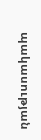պակասության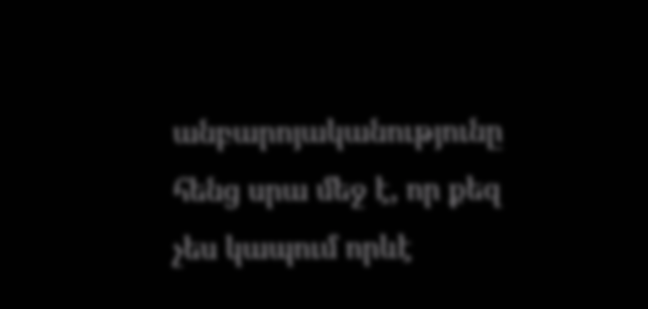անբարոյականությունը հենց սրա մեջ է, որ քեզ չես կապում որևէ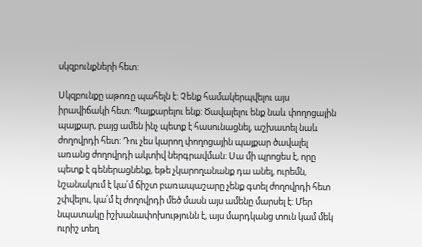սկզբունքների հետ:

Սկզբունքը աթոռը պահելն է: Չենք համակերպվելու այս իրավիճակի հետ: Պայքարելու ենք: Ծավալելու ենք նաև փողոցային պայքար, բայց ամեն ինչ պետք է հասունացնել, աշխատել նաև ժողովրդի հետ: Դու չես կարող փողոցային պայքար ծավալել առանց ժողովրդի ակտիվ ներգրավման: Սա մի պրոցես է, որը պետք է գեներացնենք, եթե չկարողանանք դա անել, ուրեմն, նշանակում է կա՛մ ճիշտ բառապաշարը չենք գտել ժողովրդի հետ շփվելու, կա՛մ էլ ժողովրդի մեծ մասն այս ամենը մարսել է: Մեր նպատակը իշխանափոխությունն է, այս մարդկանց տուն կամ մեկ ուրիշ տեղ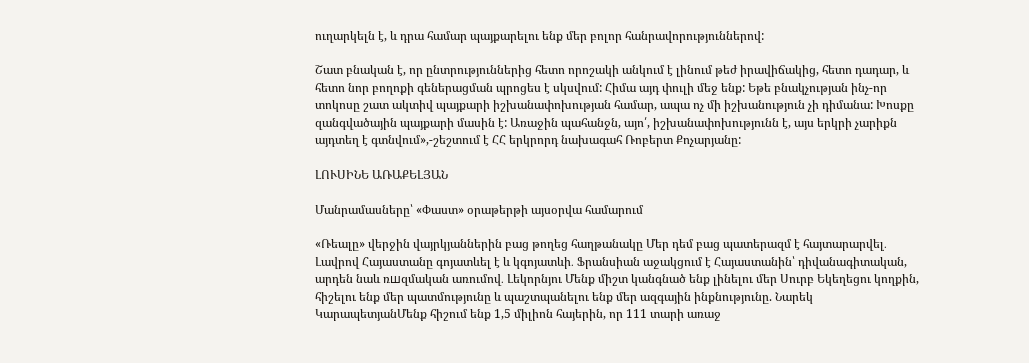ուղարկելն է, և դրա համար պայքարելու ենք մեր բոլոր հանրավորություններով:

Շատ բնական է, որ ընտրություններից հետո որոշակի անկում է լինում թեժ իրավիճակից, հետո դադար, և հետո նոր բողոքի գեներացման պրոցես է սկսվում: Հիմա այդ փուլի մեջ ենք: Եթե բնակչության ինչ-որ տոկոսը շատ ակտիվ պայքարի իշխանափոխության համար, ապա ոչ մի իշխանություն չի դիմանա: Խոսքը զանգվածային պայքարի մասին է: Առաջին պահանջն, այո՛, իշխանափոխությունն է, այս երկրի չարիքն այդտեղ է գտնվում»,-շեշտում է ՀՀ երկրորդ նախագահ Ռոբերտ Քոչարյանը:

ԼՈՒՍԻՆԵ ԱՌԱՔԵԼՅԱՆ

Մանրամասները՝ «Փաստ» օրաթերթի այսօրվա համարում

«Ռեալը» վերջին վայրկյաններին բաց թողեց հաղթանակը Մեր դեմ բաց պատերազմ է հայտարարվել․ Լավրով Հայաստանը գոյատևել է և կգոյատևի․ Ֆրանսիան աջակցում է Հայաստանին՝ դիվանագիտական, արդեն նաև ռшզմական առումով․ Լեկորնյու Մենք միշտ կանգնած ենք լինելու մեր Սուրբ Եկեղեցու կողքին, հիշելու ենք մեր պատմությունը և պաշտպանելու ենք մեր ազգային ինքնությունը. Նարեկ ԿարապետյանՄենք հիշում ենք 1,5 միլիոն հայերին, որ 111 տարի առաջ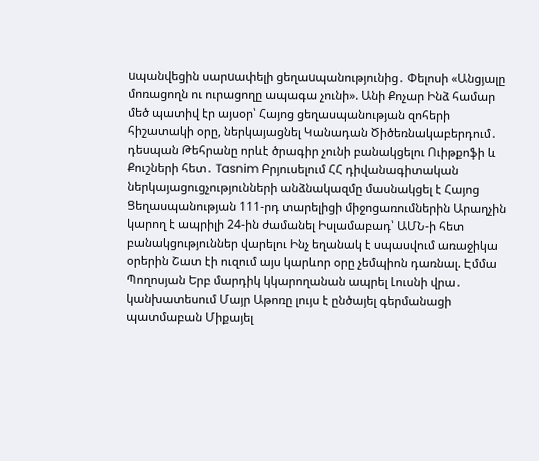uպանվեցին սարuափելի ցեղաuպանությունից․ Փելոսի «Անցյալը մոռացողն ու ուրացողը ապագա չունի». Անի Քոչար Ինձ համար մեծ պատիվ էր այսօր՝ Հայոց ցեղասպանության զոհերի հիշատակի օրը, ներկայացնել Կանադան Ծիծեռնակաբերդում․ դեսպան Թեհրանը որևէ ծրագիր չունի բանակցելու Ուիթքոֆի և Քուշների հետ․ Tasnim Բրյուսելում ՀՀ դիվանագիտական ներկայացուցչությունների անձնակազմը մասնակցել է Հայոց Ցեղասպանության 111-րդ տարելիցի միջոցառումներին Արաղչին կարող է ապրիլի 24-ին ժամանել Իսլամաբադ՝ ԱՄՆ-ի հետ բանակցություններ վարելու Ինչ եղանակ է սպասվում առաջիկա օրերին Շատ էի ուզում այս կարևոր օրը չեմպիոն դառնալ. Էմմա Պողոսյան Երբ մարդիկ կկարողանան ապրել Լուսնի վրա․ կանխատեսում Մայր Աթոռը լույս է ընծայել գերմանացի պատմաբան Միքայել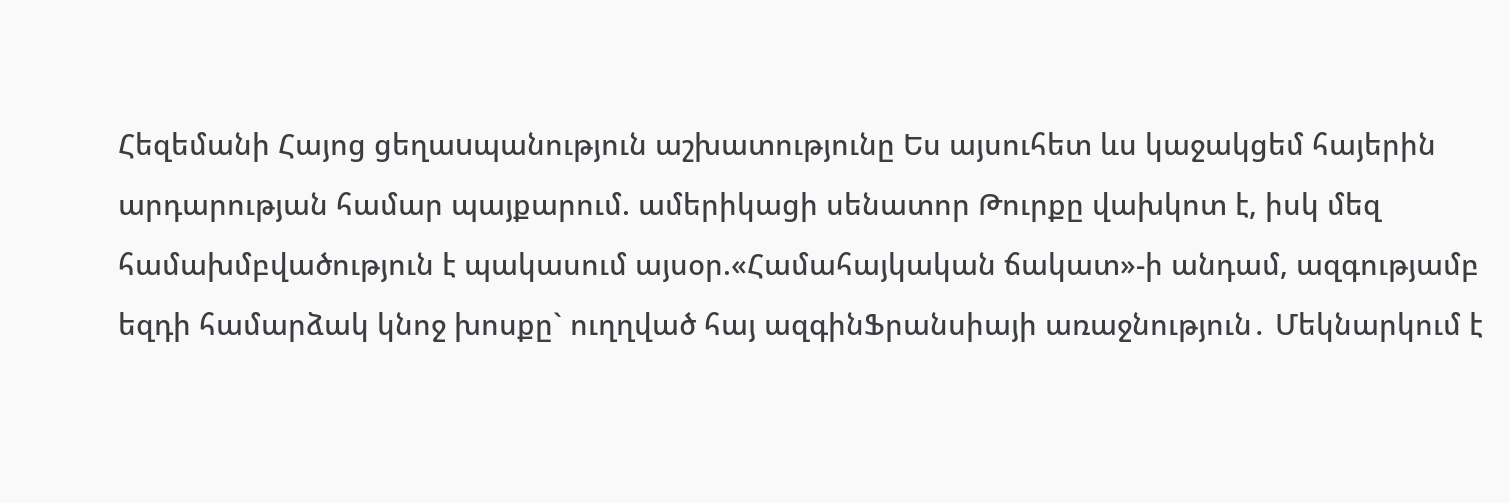Հեզեմանի Հայոց ցեղաuպանություն աշխատությունը Ես այսուհետ ևս կաջակցեմ հայերին արդարության համար պայքարում. ամերիկացի սենատոր Թուրքը վախկոտ է, իսկ մեզ համախմբվածություն է պակասում այսօր.«Համահայկական ճակատ»-ի անդամ, ազգությամբ եզդի համարձակ կնոջ խոսքը` ուղղված հայ ազգինՖրանսիայի առաջնություն․ Մեկնարկում է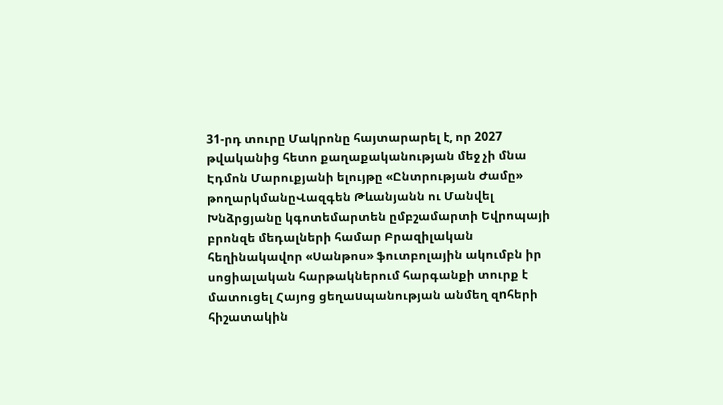31-րդ տուրը Մակրոնը հայտարարել է, որ 2027 թվականից հետո քաղաքականության մեջ չի մնա Էդմոն Մարուքյանի ելույթը «Ընտրության Ժամը» թողարկմանըՎազգեն Թևանյանն ու Մանվել Խնձրցյանը կգոտեմարտեն ըմբշամարտի Եվրոպայի բրոնզե մեդալների համար Բրազիլական հեղինակավոր «Սանթոս» ֆուտբոլային ակումբն իր սոցիալական հարթակներում հարգանքի տուրք է մատուցել Հայոց ցեղաuպանության անմեղ զnհերի հիշատակին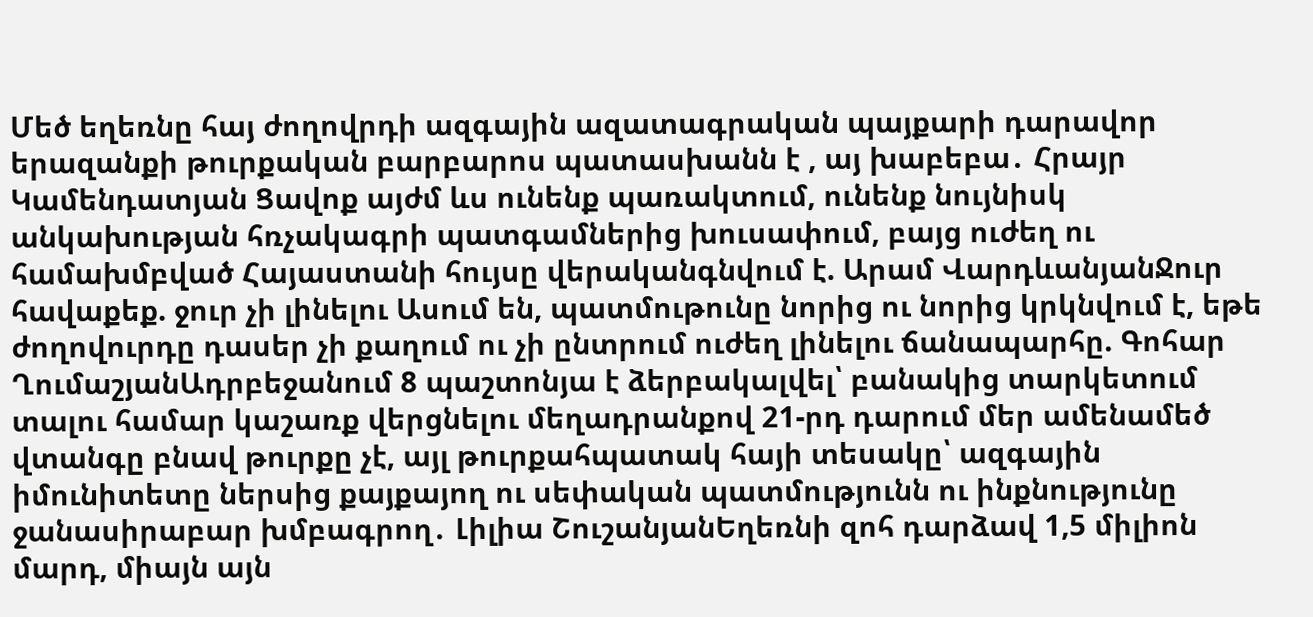Մեծ եղեռնը հայ ժողովրդի ազգային ազատագրական պայքարի դարավոր երազանքի թուրքական բարբարոս պատասխանն է , այ խաբեբա․ Հրայր Կամենդատյան Ցավոք այժմ ևս ունենք պառակտում, ունենք նույնիսկ անկախության հռչակագրի պատգամներից խուսափում, բայց ուժեղ ու համախմբված Հայաստանի հույսը վերականգնվում է. Արամ ՎարդևանյանՋուր հավաքեք. ջուր չի լինելու Ասում են, պատմութունը նորից ու նորից կրկնվում է, եթե ժողովուրդը դասեր չի քաղում ու չի ընտրում ուժեղ լինելու ճանապարհը. Գոհար ՂումաշյանԱդրբեջանում 8 պաշտոնյա է ձերբակալվել՝ բանակից տարկետում տալու համար կաշառք վերցնելու մեղադրանքով 21-րդ դարում մեր ամենամեծ վտանգը բնավ թուրքը չէ, այլ թուրքահպատակ հայի տեսակը՝ ազգային իմունիտետը ներսից քայքայող ու սեփական պատմությունն ու ինքնությունը ջանասիրաբար խմբագրող․ Լիլիա ՇուշանյանԵղեռնի զոհ դարձավ 1,5 միլիոն մարդ, միայն այն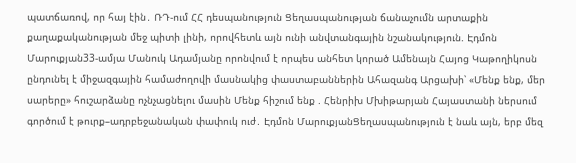պատճառով, որ հայ էին․ ՌԴ-ում ՀՀ դեսպանություն Ցեղասպանության ճանաչումն արտաքին քաղաքականության մեջ պիտի լինի, որովհետև այն ունի անվտանգային նշանակություն. Էդմոն Մարուքյան33-ամյա Մանուկ Ադամյանը որոնվում է որպես անհետ կորած Ամենայն Հայոց Կաթողիկոսն ընդունել է միջազգային համաժողովի մասնակից փաստաբաններին Ահազանգ Արցախի՝ «Մենք ենք, մեր սարերը» հուշարձանը ոչնչացնելու մասին Մենք հիշում ենք . Հենրիխ Մխիթարյան Հայաստանի ներսում գործում է թուրք–ադրբեջանական փափուկ ուժ․ Էդմոն ՄարուքյանՑեղասպանություն է նաև այն, երբ մեզ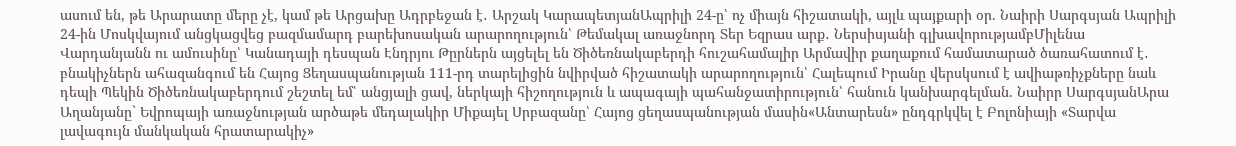ասում են, թե Արարատը մերը չէ, կամ թե Արցախը Ադրբեջան է․ Արշակ ԿարապետյանԱպրիլի 24-ը՝ ոչ միայն հիշատակի, այլև պայքարի օր. Նաիրի Սարգսյան Ապրիլի 24-ին Մոսկվայում անցկացվեց բազմամարդ բարեխոսական արարողություն՝ Թեմակալ առաջնորդ Տեր Եզրաս արք․ Ներսիսյանի գլխավորությամբՄիլենա Վարդանյանն ու ամուսինը՝ Կանադայի դեսպան Էնդրյու Թըրներն այցելել են Ծիծեռնակաբերդի հուշահամալիր Արմավիր քաղաքում համատարած ծառահատում է․ բնակիչներն ահազանգում են Հայոց Ցեղասպանության 111-րդ տարելիցին նվիրված հիշատակի արարողություն՝ Հալեպում Իրանը վերսկսում է ավիաթռիչքները նաև դեպի Պեկին Ծիծեռնակաբերդում շեշտել եմ՝ անցյալի ցավ, ներկայի հիշողություն և ապագայի պահանջատիրություն՝ հանուն կանխարգելման. Նաիրր ՍարգսյանԱրա Աղանյանը` Եվրոպայի առաջնության արծաթե մեդալակիր Միքայել Սրբազանը՝ Հայոց ցեղասպանության մասին«Անտարեսն» ընդգրկվել է Բոլոնիայի «Տարվա լավագույն մանկական հրատարակիչ»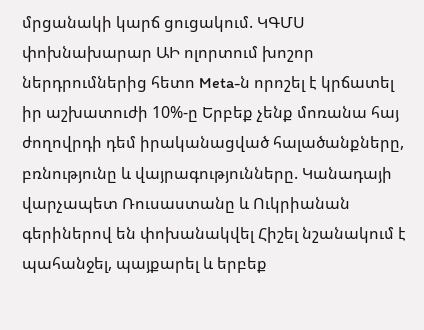մրցանակի կարճ ցուցակում. ԿԳՄՍ փոխնախարար ԱԻ ոլորտում խոշոր ներդրումներից հետո Meta-ն որոշել է կրճատել իր աշխատուժի 10%-ը Երբեք չենք մոռանա հայ ժողովրդի դեմ իրականացված հալածանքները, բռնությունը և վայրագությունները. Կանադայի վարչապետ Ռուսաստանը և Ուկրիանան գերիներով են փոխանակվել Հիշել նշանակում է պահանջել, պայքարել և երբեք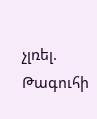չլռել. Թագուհի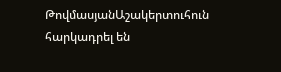ԹովմասյանԱշակերտուհուն հարկադրել են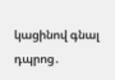կացինով գնալ դպրոց․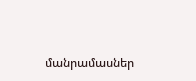մանրամասներ